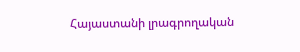Հայաստանի լրագրողական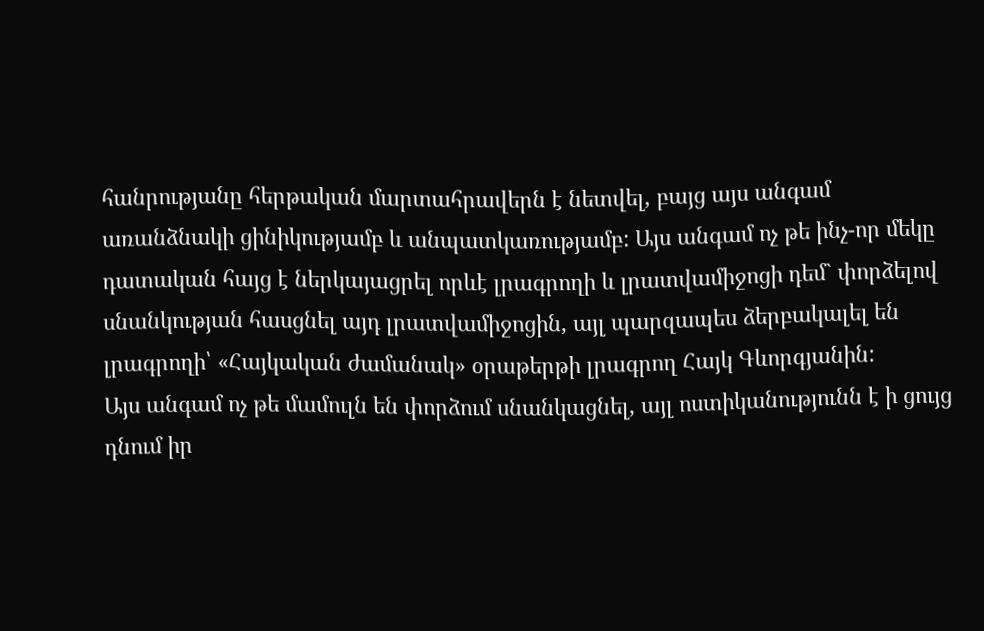հանրությանը հերթական մարտահրավերն է նետվել, բայց այս անգամ առանձնակի ցինիկությամբ և անպատկառությամբ: Այս անգամ ոչ թե ինչ-որ մեկը դատական հայց է ներկայացրել որևէ լրագրողի և լրատվամիջոցի դեմ` փորձելով սնանկության հասցնել այդ լրատվամիջոցին, այլ պարզապես ձերբակալել են լրագրողի՝ «Հայկական ժամանակ» օրաթերթի լրագրող Հայկ Գևորգյանին:
Այս անգամ ոչ թե մամուլն են փորձում սնանկացնել, այլ ոստիկանությունն է ի ցույց դնում իր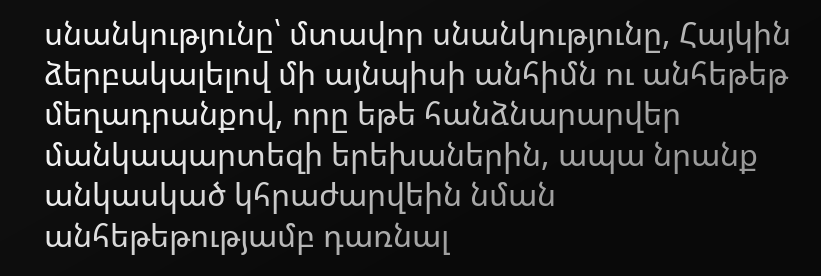սնանկությունը՝ մտավոր սնանկությունը, Հայկին ձերբակալելով մի այնպիսի անհիմն ու անհեթեթ մեղադրանքով, որը եթե հանձնարարվեր մանկապարտեզի երեխաներին, ապա նրանք անկասկած կհրաժարվեին նման անհեթեթությամբ դառնալ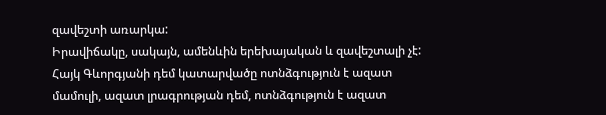զավեշտի առարկա:
Իրավիճակը, սակայն, ամենևին երեխայական և զավեշտալի չէ: Հայկ Գևորգյանի դեմ կատարվածը ոտնձգություն է ազատ մամուլի, ազատ լրագրության դեմ, ոտնձգություն է ազատ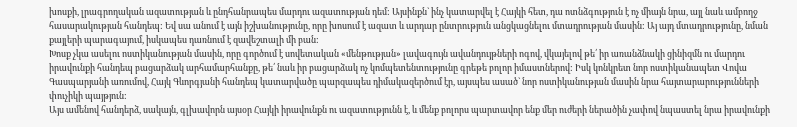խոսքի, լրագրողական ազատության և ընդհանրապես մարդու ազատության դեմ: Այսինքն` ինչ կատարվել է Հայկի հետ, դա ոտնձգություն է ոչ միայն նրա, այլ նաև ամբողջ հասարակության հանդեպ: Եվ սա անում է այն իշխանությունը, որը խոսում է ազատ և արդար ընտրություն անցկացնելու մտադրության մասին: Այ այդ մտադրությունը, նման քայլերի պարագայում, իսկապես դառնում է զավեշտալի մի բան:
Խոսք չկա ասելու ոստիկանության մասին, որը գործում է սովետական «մենթության» լավագույն ավանդույթների ոգով, վկայելով թե՛ իր առանձնակի ցինիզմն ու մարդու իրավունքի հանդեպ բացարձակ արհամարհանքը, թե՛ նաև իր բացարձակ ոչ կոմպետենտությունը գրեթե բոլոր իմաստներով: Իսկ կոնկրետ նոր ոստիկանապետ Վովա Գասպարյանի առումով, Հայկ Գևորգյանի հանդեպ կատարվածը պարզապես դիմակազերծում էր, այսպես ասած` նոր ոստիկանության մասին նրա հայտարարությունների փուչիկի պայթյուն:
Այս ամենով հանդերձ, սակայն, գլխավորն այսօր Հայկի իրավունքն ու ազատությունն է, և մենք բոլորս պարտավոր ենք մեր ուժերի ներածին չափով նպաստել նրա իրավունքի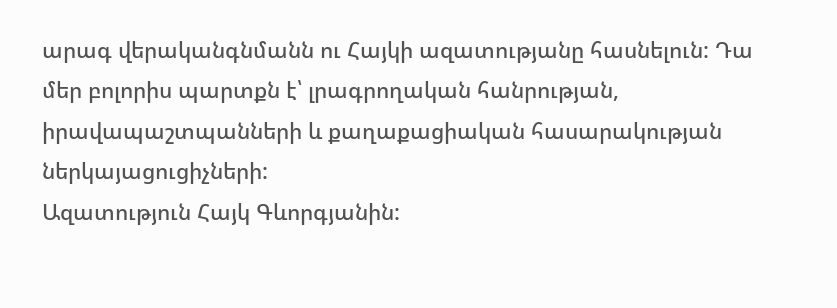արագ վերականգնմանն ու Հայկի ազատությանը հասնելուն: Դա մեր բոլորիս պարտքն է՝ լրագրողական հանրության, իրավապաշտպանների և քաղաքացիական հասարակության ներկայացուցիչների:
Ազատություն Հայկ Գևորգյանին: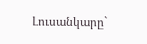Լուսանկարը`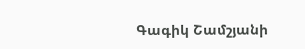Գագիկ Շամշյանի